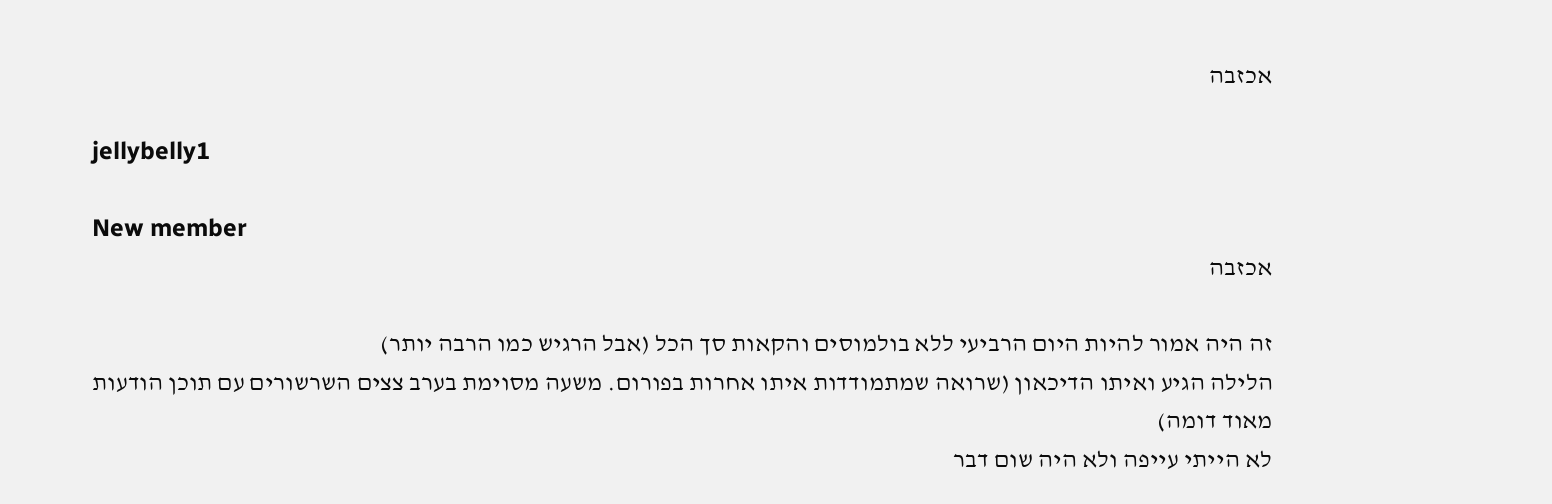אכזבה

jellybelly1

New member
אכזבה

זה היה אמור להיות היום הרביעי ללא בולמוסים והקאות סך הכל (אבל הרגיש כמו הרבה יותר)
הלילה הגיע ואיתו הדיכאון (שרואה שמתמודדות איתו אחרות בפורום. משעה מסוימת בערב צצים השרשורים עם תוכן הודעות מאוד דומה)
לא הייתי עייפה ולא היה שום דבר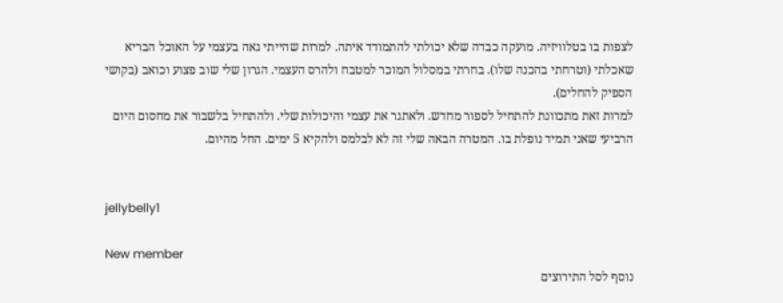לצפות בו בטלוויזיה. מועקה כבדה שלא יכולתי להתמודד איתה. למרות שהייתי גאה בעצמי על האוכל הבריא שאכלתי (וטרחתי בהכנה שלו). בחרתי במסלול המוכר למטבח ולהרס העצמי. הגרון שלי שוב פצוע וכואב (בקושי הספיק להחלים).
למרות זאת מתכוונת להתחיל לספור מחדש. ולאתגר את עצמי והיכולות שלי. ולהתחיל בלשבור את מחסום היום הרביעי שאני תמיד נופלת בו. המטרה הבאה שלי זה לא לבלמס ולהקיא 5 ימים. החל מהיום.


jellybelly1

New member
נוסף לסל התירוצים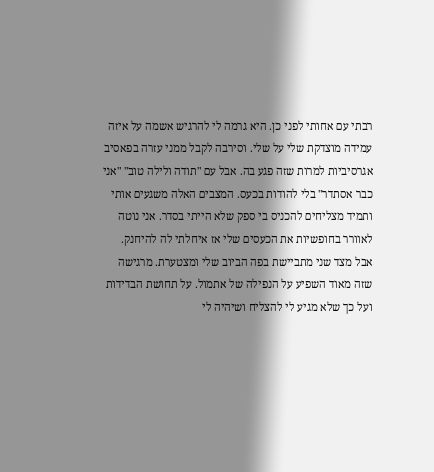רבתי עם אחותי לפני כן. היא גרמה לי להרגיש אשמה על איזה עמידה מוצדקת שלי על שלי. וסירבה לקבל ממני עזרה בפאסיב אגרסיביות למרות שזה פגע בה. אבל עם "תודה ולילה טוב" "אני כבר אסתדר" בלי להודות בכעס. המצבים האלה משגעים אותי ותמיד מצליחים להכניס בי ספק שלא הייתי בסדר. אני נוטה לאוורר בחופשיות את הכעסים שלי אז איחלתי לה להיחנק. אבל מצד שני מתביישת בפה הביוב שלי ומצטערת. מרגישה שזה מאוד השפיע על הנפילה של אתמול. על תחושת הבדידות ועל כך שלא מגיע לי להצליח ושיהיה לי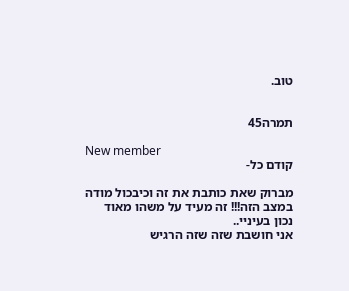טוב.


תמרה45

New member
קודם כל-

מברוק שאת כותבת את זה וכיבכול מודה במצב הזה!!! זה מעיד על משהו מאוד נכון בעיניי..
אני חושבת שזה שזה הרגיש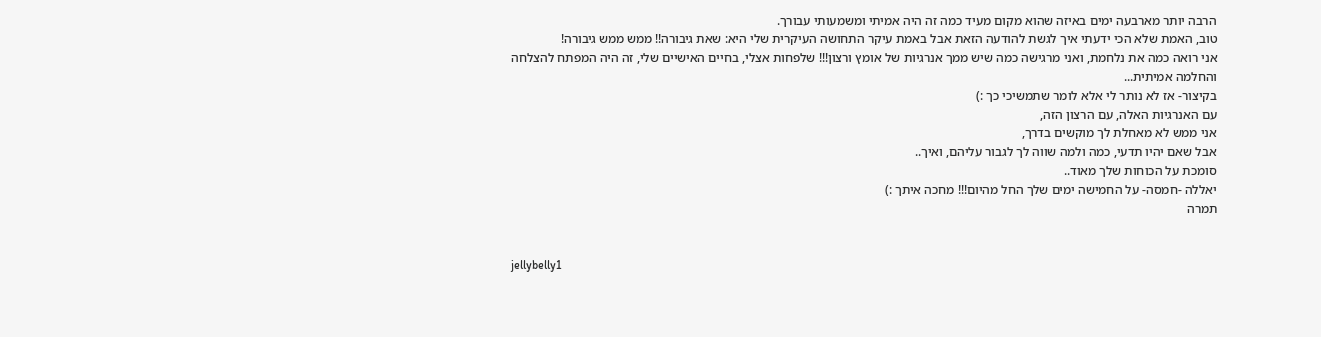הרבה יותר מארבעה ימים באיזה שהוא מקום מעיד כמה זה היה אמיתי ומשמעותי עבורך.
טוב, האמת שלא הכי ידעתי איך לגשת להודעה הזאת אבל באמת עיקר התחושה העיקרית שלי היא: שאת גיבורה!! ממש ממש גיבורה!
אני רואה כמה את נלחמת, ואני מרגישה כמה שיש ממך אנרגיות של אומץ ורצון!!! שלפחות אצלי, בחיים האישיים שלי, זה היה המפתח להצלחה והחלמה אמיתית...
בקיצור- אז לא נותר לי אלא לומר שתמשיכי כך :)
עם האנרגיות האלה, עם הרצון הזה,
אני ממש לא מאחלת לך מוקשים בדרך,
אבל שאם יהיו תדעי, כמה ולמה שווה לך לגבור עליהם, ואיך..
סומכת על הכוחות שלך מאוד..
יאללה -חמסה- על החמישה ימים שלך החל מהיום!!! מחכה איתך :)
תמרה


jellybelly1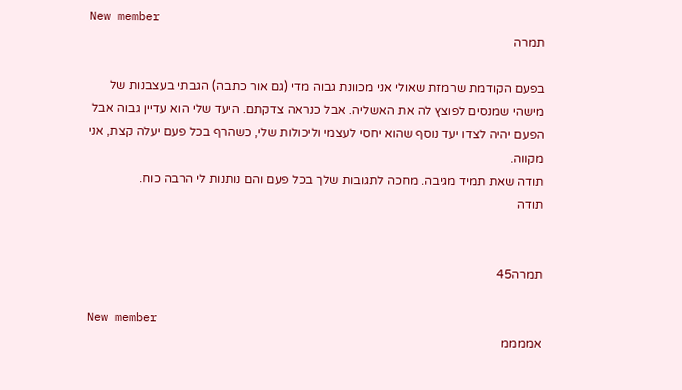New member
תמרה

בפעם הקודמת שרמזת שאולי אני מכוונת גבוה מדי (גם אור כתבה) הגבתי בעצבנות של מישהי שמנסים לפוצץ לה את האשליה. אבל כנראה צדקתם. היעד שלי הוא עדיין גבוה אבל הפעם יהיה לצדו יעד נוסף שהוא יחסי לעצמי וליכולות שלי, כשהרף בכל פעם יעלה קצת, אני מקווה.
תודה שאת תמיד מגיבה. מחכה לתגובות שלך בכל פעם והם נותנות לי הרבה כוח.
תודה


תמרה45

New member
אממממ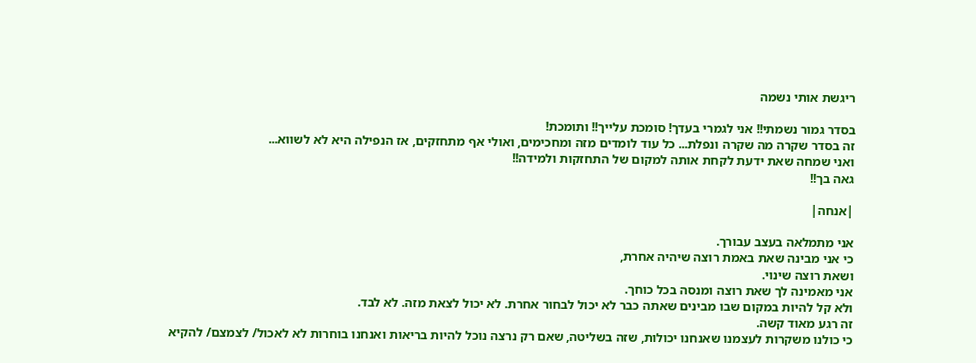ריגשת אותי נשמה

בסדר גמור נשמתי!! אני לגמרי בעדך! סומכת עלייך!! ותומכת!
זה בסדר שקרה מה שקרה ונפלת... כל עוד לומדים מזה ומחכימים, ואולי אף מתחזקים, אז הנפילה היא לא לשווא...
ואני שמחה שאת ידעת לקחת אותה למקום של התחזקות ולמידה!!
גאה בך!!

|אנחה|

אני מתמלאה בעצב עבורך.
כי אני מבינה שאת באמת רוצה שיהיה אחרת,
ושאת רוצה שינוי.
אני מאמינה לך שאת רוצה ומנסה בכל כוחך.
ולא קל להיות במקום שבו מבינים שאתה כבר לא יכול לבחור אחרת. לא יכול לצאת מזה. לא לבד.
זה רגע מאוד קשה.
כי כולנו משקרות לעצמנו שאנחנו יכולות, שזה בשליטה, שאם רק נרצה נוכל להיות בריאות ואנחנו בוחרות לא לאכול/ לצמצם/ להקיא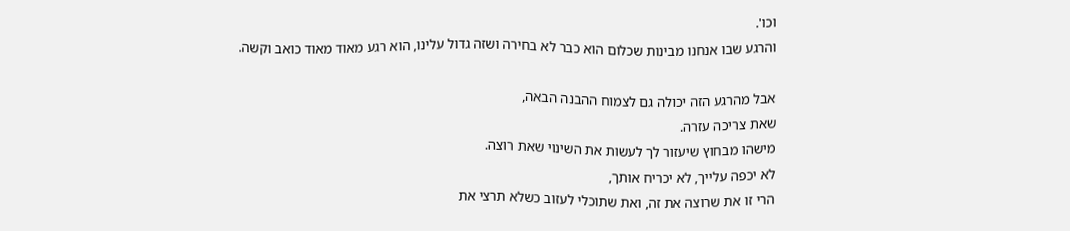וכו'.
והרגע שבו אנחנו מבינות שכלום הוא כבר לא בחירה ושזה גדול עלינו, הוא רגע מאוד מאוד כואב וקשה.

אבל מהרגע הזה יכולה גם לצמוח ההבנה הבאה,
שאת צריכה עזרה.
מישהו מבחוץ שיעזור לך לעשות את השינוי שאת רוצה.
לא יכפה עלייך, לא יכריח אותך,
הרי זו את שרוצה את זה, ואת שתוכלי לעזוב כשלא תרצי את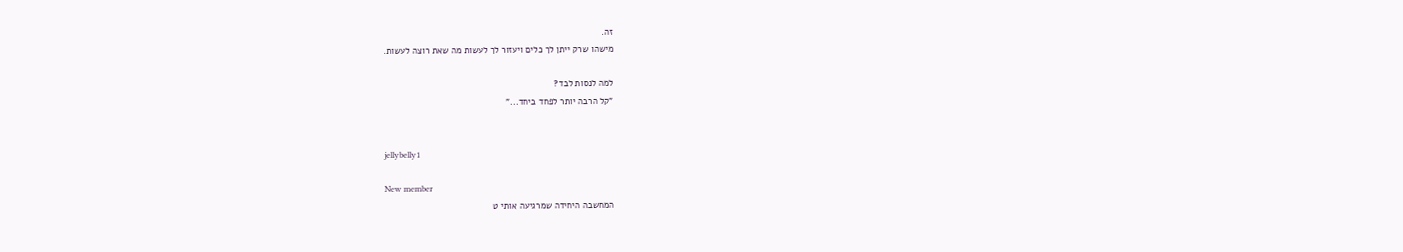זה.
מישהו שרק ייתן לך כלים ויעזור לך לעשות מה שאת רוצה לעשות.

למה לנסות לבד?
"קל הרבה יותר לפחד ביחד..."


jellybelly1

New member
המחשבה היחידה שמרגיעה אותי ט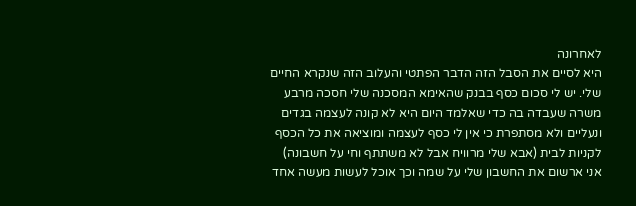לאחרונה
היא לסיים את הסבל הזה הדבר הפתטי והעלוב הזה שנקרא החיים שלי. יש לי סכום כסף בבנק שהאימא המסכנה שלי חסכה מרבע משרה שעבדה בה כדי שאלמד היום היא לא קונה לעצמה בגדים ונעליים ולא מסתפרת כי אין לי כסף לעצמה ומוציאה את כל הכסף לקניות לבית (אבא שלי מרוויח אבל לא משתתף וחי על חשבונה) אני ארשום את החשבון שלי על שמה וכך אוכל לעשות מעשה אחד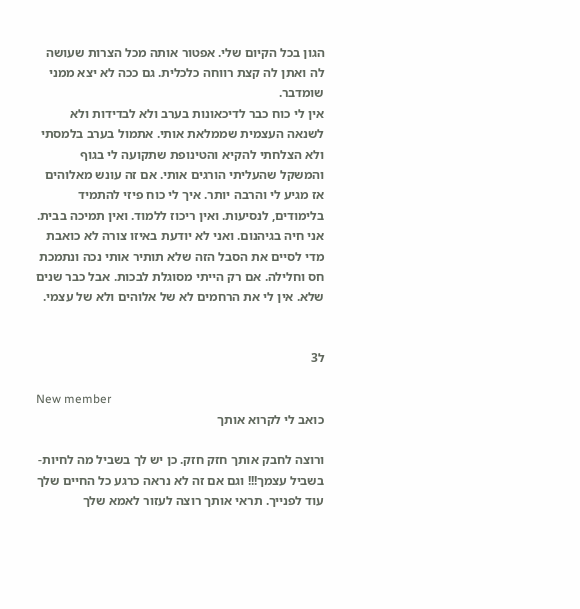הגון בכל הקיום שלי. אפטור אותה מכל הצרות שעושה לה ואתן לה קצת רווחה כלכלית. גם ככה לא יצא ממני שומדבר.
אין לי כוח כבר לדיכאונות בערב ולא לבדידות ולא לשנאה העצמית שממלאת אותי. אתמול בערב בלמסתי ולא הצלחתי להקיא והטינופת שתקועה לי בגוף והמשקל שהעליתי הורגים אותי. אם זה עונש מאלוהים אז מגיע לי והרבה יותר. איך לי כוח פיזי להתמיד בלימודים, לנסיעות. ואין ריכוז ללמוד. ואין תמיכה בבית. אני חיה בגיהנום. ואני לא יודעת באיזו צורה לא כואבת מדי לסיים את הסבל הזה שלא תותיר אותי נכה ונתמכת חס וחלילה. אם רק הייתי מסוגלת לבכות. אבל כבר שנים שלא. אין לי את הרחמים לא של אלוהים ולא של עצמי.


ל3

New member
כואב לי לקרוא אותך

ורוצה לחבק אותך חזק חזק. כן יש לך בשביל מה לחיות- בשביל עצמך!!! וגם אם זה לא נראה כרגע כל החיים שלך עוד לפנייך. תראי אותך רוצה לעזור לאמא שלך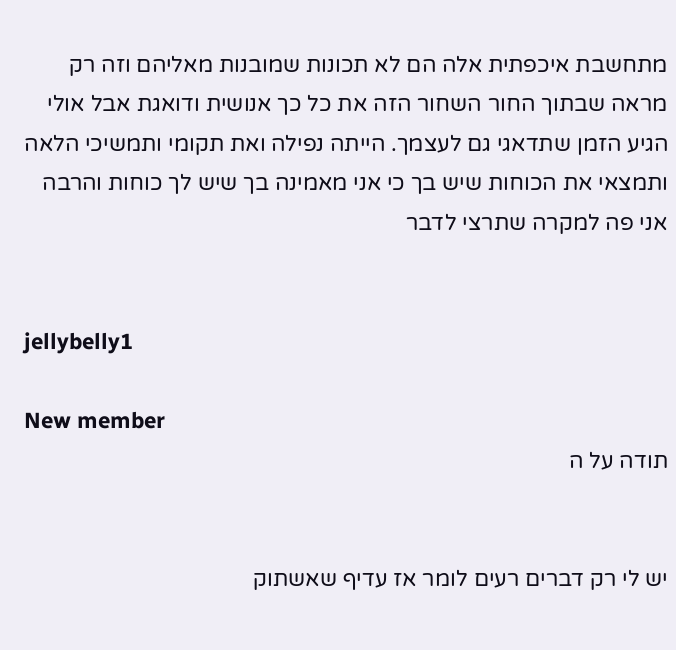מתחשבת איכפתית אלה הם לא תכונות שמובנות מאליהם וזה רק מראה שבתוך החור השחור הזה את כל כך אנושית ודואגת אבל אולי הגיע הזמן שתדאגי גם לעצמך. הייתה נפילה ואת תקומי ותמשיכי הלאה ותמצאי את הכוחות שיש בך כי אני מאמינה בך שיש לך כוחות והרבה
אני פה למקרה שתרצי לדבר


jellybelly1

New member
תודה על ה


יש לי רק דברים רעים לומר אז עדיף שאשתוק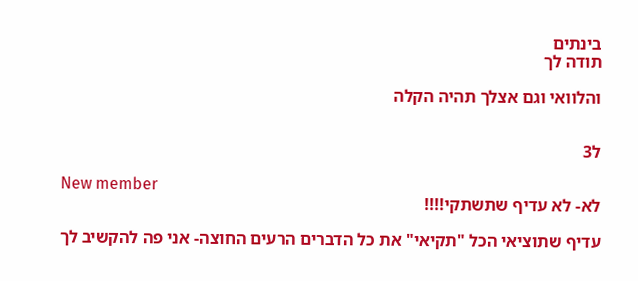בינתים
תודה לך

והלוואי וגם אצלך תהיה הקלה


ל3

New member
לא- לא עדיף שתשתקי!!!!

עדיף שתוציאי הכל "תקיאי" את כל הדברים הרעים החוצה- אני פה להקשיב לך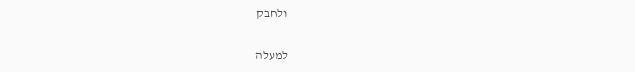ולחבק

למעלה